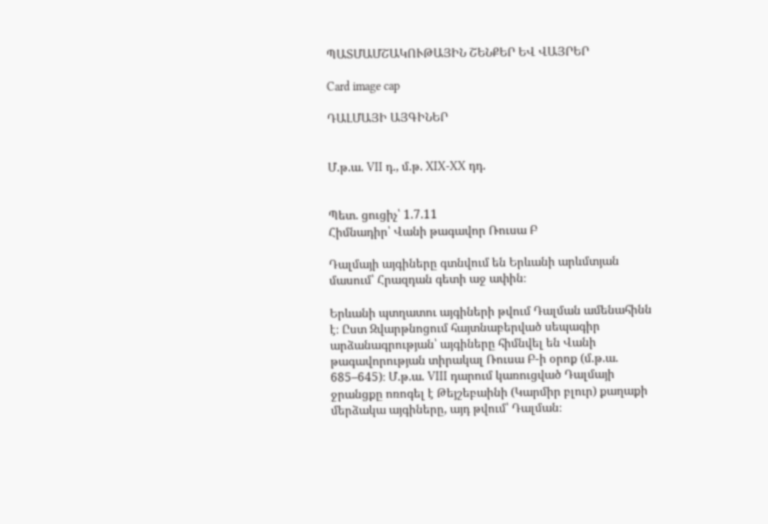ՊԱՏՄԱՄՇԱԿՈՒԹԱՅԻՆ ՇԵՆՔԵՐ ԵՎ ՎԱՅՐԵՐ

Card image cap

ԴԱԼՄԱՅԻ ԱՅԳԻՆԵՐ


Մ.թ.ա. VII դ., մ.թ. XIX-XX դդ.


Պետ. ցուցիչ՝ 1.7.11
Հիմնադիր՝ Վանի թագավոր Ռուսա Բ

Դալմայի այգիները գտնվում են Երևանի արևմտյան մասում՝ Հրազդան գետի աջ ափին։

Երևանի պտղատու այգիների թվում Դալման ամենահինն է։ Ըստ Զվարթնոցում հայտնաբերված սեպագիր արձանագրության՝ այգիները հիմնվել են Վանի թագավորության տիրակալ Ռուսա Բ-ի օրոք (մ.թ.ա. 685–645)։ Մ.թ.ա. VIII դարում կառուցված Դալմայի ջրանցքը ոռոգել է Թեյշեբաինի (Կարմիր բլուր) քաղաքի մերձակա այգիները, այդ թվում՝ Դալման։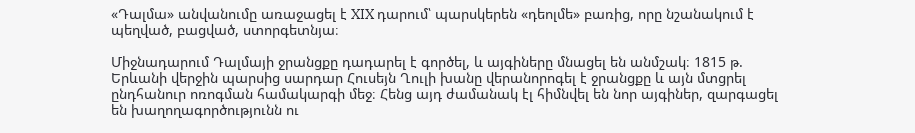«Դալմա» անվանումը առաջացել է XIX դարում՝ պարսկերեն «դեոլմե» բառից, որը նշանակում է պեղված, բացված, ստորգետնյա։

Միջնադարում Դալմայի ջրանցքը դադարել է գործել, և այգիները մնացել են անմշակ։ 1815 թ. Երևանի վերջին պարսից սարդար Հուսեյն Ղուլի խանը վերանորոգել է ջրանցքը և այն մտցրել ընդհանուր ոռոգման համակարգի մեջ։ Հենց այդ ժամանակ էլ հիմնվել են նոր այգիներ, զարգացել են խաղողագործությունն ու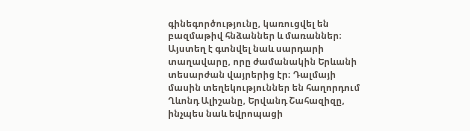գինեգործությունը, կառուցվել են բազմաթիվ հնձաններ և մառաններ։ Այստեղ է գտնվել նաև սարդարի տաղավարը, որը ժամանակին Երևանի տեսարժան վայրերից էր։ Դալմայի մասին տեղեկություններ են հաղորդում Ղևոնդ Ալիշանը, Երվանդ Շահազիզը, ինչպես նաև եվրոպացի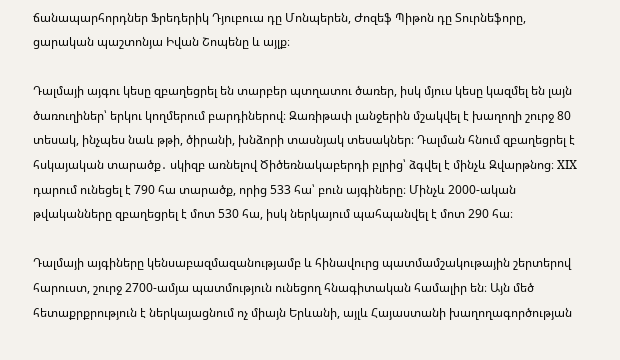ճանապարհորդներ Ֆրեդերիկ Դյուբուա դը Մոնպերեն, Ժոզեֆ Պիթոն դը Տուրնեֆորը, ցարական պաշտոնյա Իվան Շոպենը և այլք։

Դալմայի այգու կեսը զբաղեցրել են տարբեր պտղատու ծառեր, իսկ մյուս կեսը կազմել են լայն ծառուղիներ՝ երկու կողմերում բարդիներով։ Զառիթափ լանջերին մշակվել է խաղողի շուրջ 80 տեսակ, ինչպես նաև թթի, ծիրանի, խնձորի տասնյակ տեսակներ։ Դալման հնում զբաղեցրել է հսկայական տարածք․ սկիզբ առնելով Ծիծեռնակաբերդի բլրից՝ ձգվել է մինչև Զվարթնոց։ XIX դարում ունեցել է 790 հա տարածք, որից 533 հա՝ բուն այգիները։ Մինչև 2000-ական թվականները զբաղեցրել է մոտ 530 հա, իսկ ներկայում պահպանվել է մոտ 290 հա։

Դալմայի այգիները կենսաբազմազանությամբ և հինավուրց պատմամշակութային շերտերով հարուստ, շուրջ 2700-ամյա պատմություն ունեցող հնագիտական համալիր են։ Այն մեծ հետաքրքրություն է ներկայացնում ոչ միայն Երևանի, այլև Հայաստանի խաղողագործության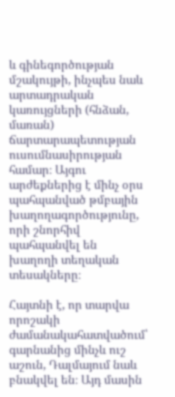և գինեգործության մշակույթի, ինչպես նաև արտադրական կառույցների (հնձան, մառան) ճարտարապետության ուսումնասիրության համար։ Այգու արժեքներից է մինչ օրս պահպանված թմբային խաղողագործությունը, որի շնորհիվ պահպանվել են խաղողի տեղական տեսակները։

Հայտնի է, որ տարվա որոշակի ժամանակահատվածում՝ գարնանից մինչև ուշ աշուն, Դալմայում նաև բնակվել են։ Այդ մասին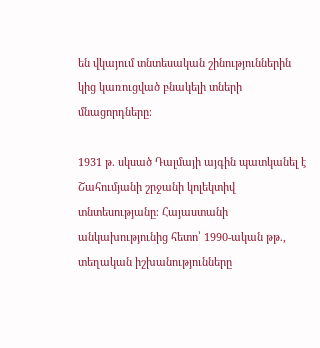են վկայում տնտեսական շինություններին կից կառուցված բնակելի տների մնացորդները։

1931 թ. սկսած Դալմայի այգին պատկանել է Շահումյանի շրջանի կոլեկտիվ տնտեսությանը։ Հայաստանի անկախությունից հետո՝ 1990-ական թթ., տեղական իշխանությունները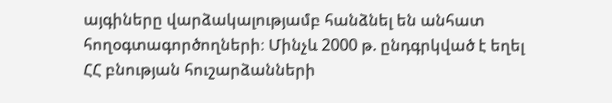այգիները վարձակալությամբ հանձնել են անհատ հողօգտագործողների։ Մինչև 2000 թ. ընդգրկված է եղել ՀՀ բնության հուշարձանների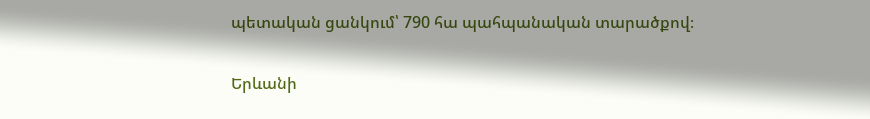պետական ցանկում՝ 790 հա պահպանական տարածքով։


Երևանի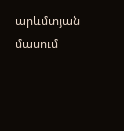արևմտյան մասում